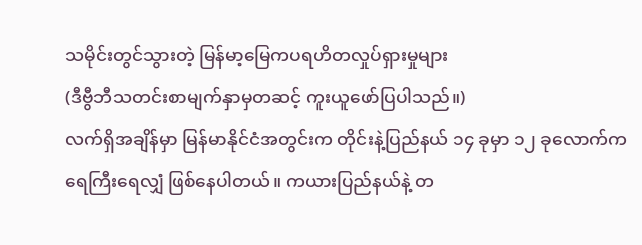သမိုင်းတွင်သွားတဲ့ မြန်မာ့မြေကပရဟိတလှုပ်ရှားမှုများ
(ဒီဗွီဘီသတင်းစာမျက်နှာမှတဆင့် ကူးယူဖော်ပြပါသည်။)
လက်ရှိအချိန်မှာ မြန်မာနိုင်ငံအတွင်းက တိုင်းနဲ့ပြည်နယ် ၁၄ ခုမှာ ၁၂ ခုလောက်က ရေကြီးရေလျှံ ဖြစ်နေပါတယ်။ ကယားပြည်နယ်နဲ့ တ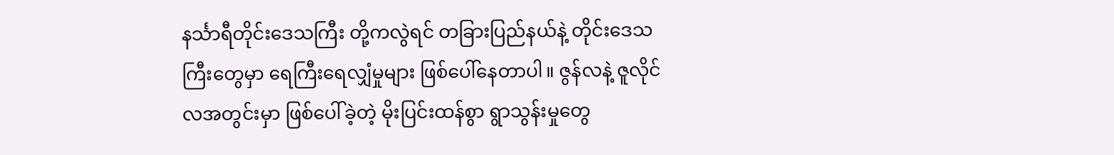နင်္သာရီတိုင်းဒေသကြီး တို့ကလွဲရင် တခြားပြည်နယ်နဲ့ တိုင်းဒေသကြီးတွေမှာ ရေကြီးရေလျှံမှုများ ဖြစ်ပေါ်နေတာပါ။ ဇွန်လနဲ့ ဇူလိုင်လအတွင်းမှာ ဖြစ်ပေါ်ခဲ့တဲ့ မိုးပြင်းထန်စွာ ရွာသွန်းမှုတွေ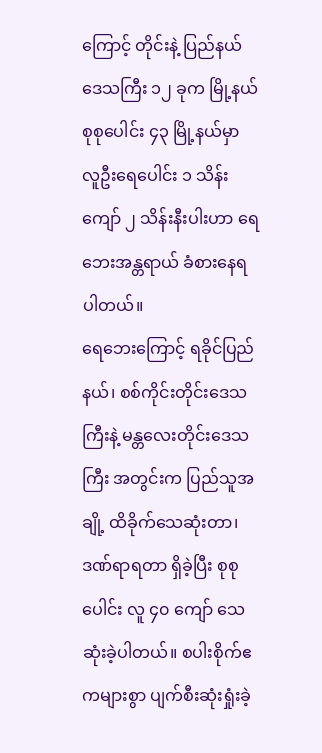ကြောင့် တိုင်းနဲ့ ပြည်နယ် ဒေသကြီး ၁၂ ခုက မြို့နယ်စုစုပေါင်း ၄၃ မြို့နယ်မှာ လူဦးရေပေါင်း ၁ သိန်းကျော် ၂ သိန်းနီးပါးဟာ ရေဘေးအန္တရာယ် ခံစားနေရပါတယ်။
ရေဘေးကြောင့် ရခိုင်ပြည်နယ်၊ စစ်ကိုင်းတိုင်းဒေသကြီးနဲ့ မန္တလေးတိုင်းဒေသကြီး အတွင်းက ပြည်သူအချို့ ထိခိုက်သေဆုံးတာ၊ ဒဏ်ရာရတာ ရှိခဲ့ပြီး စုစုပေါင်း လူ ၄၀ ကျော် သေဆုံးခဲ့ပါတယ်။ စပါးစိုက်ဧကများစွာ ပျက်စီးဆုံးရှုံးခဲ့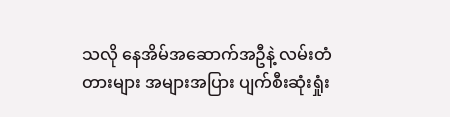သလို နေအိမ်အဆောက်အဦနဲ့ လမ်းတံတားများ အများအပြား ပျက်စီးဆုံးရှုံး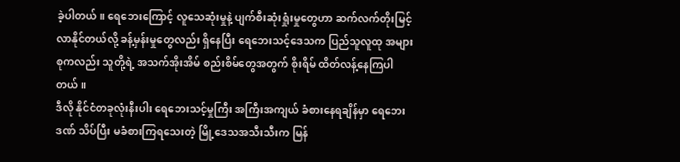ခဲ့ပါတယ်။ ရေဘေးကြောင့် လူသေဆုံးမှုနဲ့ ပျက်စီးဆုံးရှုံးမှုတွေဟာ ဆက်လက်တိုးမြင့်လာနိုင်တယ်လို့ ခန့်မှန်းမှုတွေလည်း ရှိနေပြီး ရေဘေးသင့်ဒေသက ပြည်သူလူထု အများစုကလည်း သူတို့ရဲ့ အသက်အိုးအိမ် စည်းစိမ်တွေအတွက် စိုးရိမ် ထိတ်လန့်နေကြပါတယ်။
ဒီလို နိုင်ငံတခုလုံးနီးပါး ရေဘေးသင့်မှုကြီး အကြီးအကျယ် ခံစားနေရချိန်မှာ ရေဘေးဒဏ် သိပ်ပြီး မခံစားကြရသေးတဲ့ မြို့ဒေသအသီးသီးက မြန်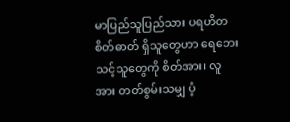မာပြည်သူပြည်သား ပရဟိတစိတ်ဓာတ် ရှိသူတွေဟာ ရေဘေးသင့်သူတွေကို စိတ်အား၊ လူအား တတ်စွမ်းသမျှ ပံ့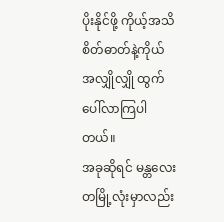ပိုးနိုင်ဖို့ ကိုယ့်အသိစိတ်ဓာတ်နဲ့ကိုယ် အလျှိုလျှို ထွက်ပေါ်လာကြပါတယ်။
အခုဆိုရင် မန္တလေးတမြို့လုံးမှာလည်း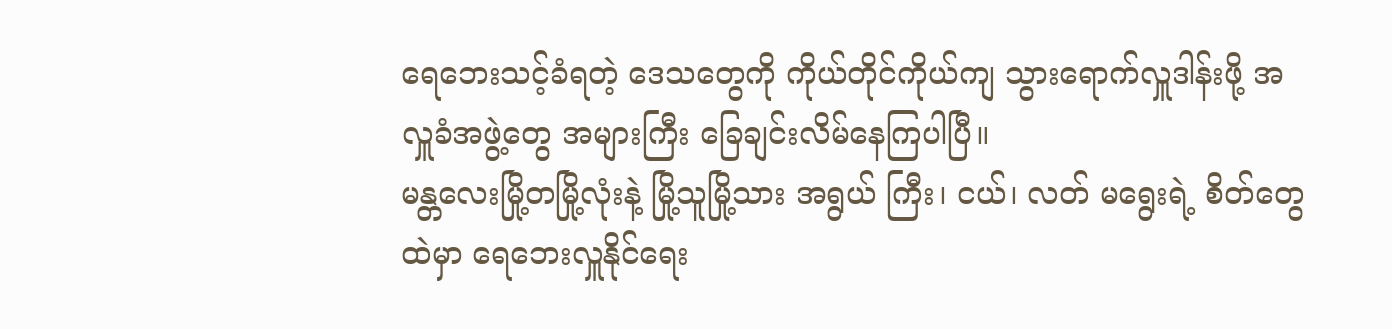ရေဘေးသင့်ခံရတဲ့ ဒေသတွေကို ကိုယ်တိုင်ကိုယ်ကျ သွားရောက်လှူဒါန်းဖို့ အလှူခံအဖွဲ့တွေ အများကြီး ခြေချင်းလိမ်နေကြပါပြီ။
မန္တလေးမြို့တမြို့လုံးနဲ့ မြို့သူမြို့သား အရွယ် ကြီး၊ ငယ်၊ လတ် မရွေးရဲ့ စိတ်တွေထဲမှာ ရေဘေးလှူနိုင်ရေး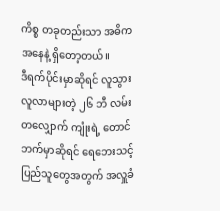ကိစ္စ တခုတည်းသာ အဓိကအနေနဲ့ ရှိတော့တယ်။
ဒီရက်ပိုင်းမှာဆိုရင် လူသွားလူလာများတဲ့ ၂၆ ဘီ လမ်းတလျှောက် ကျုံးရဲ့ တောင်ဘက်မှာဆိုရင် ရေဘေးသင့် ပြည်သူတွေအတွက် အလှူခံ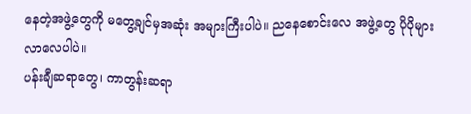နေတဲ့အဖွဲ့တွေကို မတွေ့ချင်မှအဆုံး အများကြီးပါပဲ။ ညနေစောင်းလေ အဖွဲ့တွေ ပိုပိုများလာလေပါပဲ။
ပန်းချီဆရာတွေ၊ ကာတွန်းဆရာ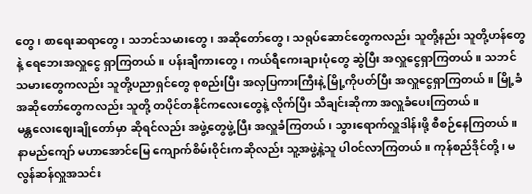တွေ၊ စာရေးဆရာတွေ၊ သဘင်သမားတွေ၊ အဆိုတော်တွေ၊ သရုပ်ဆောင်တွေကလည်း သူတို့နည်း သူတို့ဟန်တွေနဲ့ ရေဘေးအလှူငွေ ရှာကြတယ်။ ပန်းချီကားတွေ၊ ကယ်ရီကေးချားပုံတွေ ဆွဲပြီး အလှူငွေရှာကြတယ်။ သဘင်သမားတွေကလည်း သူတို့ပညာရှင်တွေ စုစည်းပြီး အလှပြကားကြီးနဲ့ မြို့ကိုပတ်ပြီး အလှူငွေရှာကြတယ်။ မြို့ခံအဆိုတော်တွေကလည်း သူတို့ တပိုင်တနိုင်ကလေးတွေနဲ့ လိုက်ပြီး သီချင်းဆိုကာ အလှူခံပေးကြတယ်။
မန္တလေးဈေးချိုတော်မှာ ဆိုရင်လည်း အဖွဲ့တွေဖွဲ့ပြီး အလှူခံကြတယ်၊ သွားရောက်လှူဒါန်းဖို့ စီစဉ်နေကြတယ်။ နာမည်ကျော် မဟာအောင်မြေ ကျောက်စိမ်းဝိုင်းကဆိုလည်း သူ့အဖွဲ့နဲ့သူ ပါဝင်လာကြတယ်။ ကုန်စည်ဒိုင်တို့၊ မလွန်ဆန်လှူအသင်း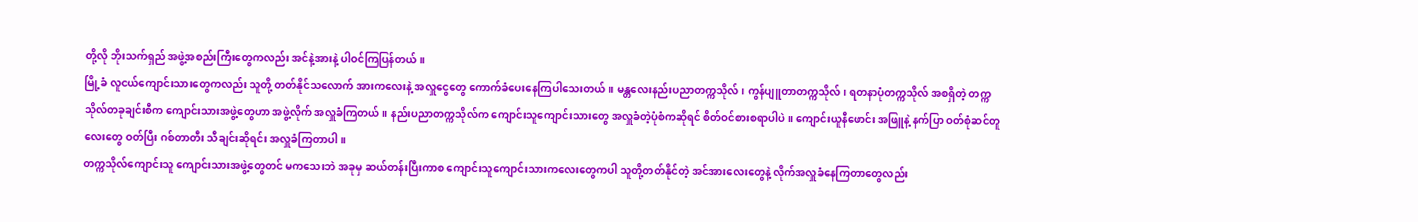တို့လို ဘိုးသက်ရှည် အဖွဲ့အစည်းကြီးတွေကလည်း အင်နဲ့အားနဲ့ ပါဝင်ကြပြန်တယ်။
မြို့ခံ လူငယ်ကျောင်းသားတွေကလည်း သူတို့ တတ်နိုင်သလောက် အားကလေးနဲ့ အလှူငွေတွေ ကောက်ခံပေးနေကြပါသေးတယ်။ မန္တလေးနည်းပညာတက္ကသိုလ်၊ ကွန်ပျူတာတက္ကသိုလ်၊ ရတနာပုံတက္ကသိုလ် အစရှိတဲ့ တက္ကသိုလ်တခုချင်းစီက ကျောင်းသားအဖွဲ့တွေဟာ အဖွဲ့လိုက် အလှူခံကြတယ်။ နည်းပညာတက္ကသိုလ်က ကျောင်းသူကျောင်းသားတွေ အလှူခံတဲ့ပုံစံကဆိုရင် စိတ်ဝင်စားစရာပါပဲ။ ကျောင်းယူနီဖောင်း အဖြူနဲ့ နက်ပြာ ဝတ်စုံဆင်တူလေးတွေ ဝတ်ပြီး ဂစ်တာတီး သီချင်းဆိုရင်း အလှူခံကြတာပါ။
တက္ကသိုလ်ကျောင်းသူ ကျောင်းသားအဖွဲ့တွေတင် မကသေးဘဲ အခုမှ ဆယ်တန်းပြီးကာစ ကျောင်းသူကျောင်းသားကလေးတွေကပါ သူတို့တတ်နိုင်တဲ့ အင်အားလေးတွေနဲ့ လိုက်အလှူခံနေကြတာတွေလည်း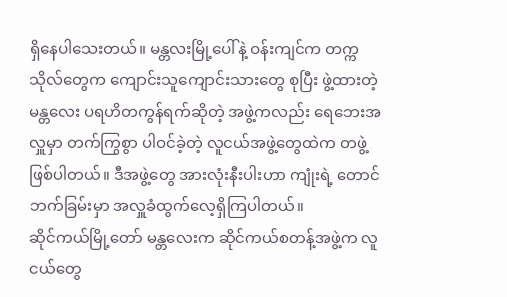ရှိနေပါသေးတယ်။ မန္တလးမြို့ပေါ်နဲ့ ဝန်းကျင်က တက္ကသိုလ်တွေက ကျောင်းသူကျောင်းသားတွေ စုပြီး ဖွဲ့ထားတဲ့ မန္တလေး ပရဟိတကွန်ရက်ဆိုတဲ့ အဖွဲ့ကလည်း ရေဘေးအလှူမှာ တက်ကြွစွာ ပါဝင်ခဲ့တဲ့ လူငယ်အဖွဲ့တွေထဲက တဖွဲ့ ဖြစ်ပါတယ်။ ဒီအဖွဲ့တွေ အားလုံးနီးပါးဟာ ကျုံးရဲ့ တောင်ဘက်ခြမ်းမှာ အလှူခံထွက်လေ့ရှိကြပါတယ်။
ဆိုင်ကယ်မြို့တော် မန္တလေးက ဆိုင်ကယ်စတန့်အဖွဲ့က လူငယ်တွေ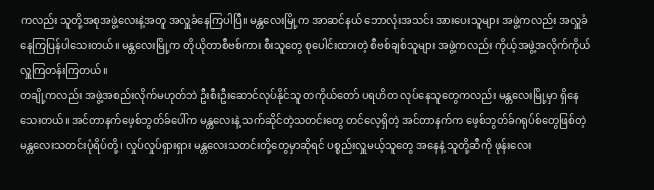ကလည်း သူတို့အစုအဖွဲ့လေးနဲ့အတူ အလှူခံနေကြပါပြီ။ မန္တလေးမြို့က အာဆင်နယ် ဘောလုံးအသင်း အားပေးသူများ အဖွဲ့ကလည်း အလှူခံနေကြပြန်ပါသေးတယ်။ မန္တလေးမြို့က တိုယိုတာစီဗစ်ကား စီးသူတွေ စုပေါင်းထားတဲ့ စီဗစ်ချစ်သူများ အဖွဲ့ကလည်း ကိုယ့်အဖွဲ့အလိုက်ကိုယ် လှူကြတန်းကြတယ်။
တချို့ကလည်း အဖွဲ့အစည်းလိုက်မဟုတ်ဘဲ ဦးစီးဦးဆောင်လုပ်နိုင်သူ တကိုယ်တော် ပရဟိတ လုပ်နေသူတွေကလည်း မန္တလေးမြို့မှာ ရှိနေသေးတယ်။ အင်တာနက်ဖေ့စ်ဘွတ်ခ်ပေါ်က မန္တလေးနဲ့ သက်ဆိုင်တဲ့သတင်းတွေ တင်လေ့ရှိတဲ့ အင်တာနက်က ဖေ့စ်ဘွတ်ခ်ဂရုပ်စ်တွေဖြစ်တဲ့ မန္တလေးသတင်းပုံရိပ်တို့၊ လှုပ်လှုပ်ရှားရှား မန္တလေးသတင်းတို့တွေမှာဆိုရင် ပစ္စည်းလှူမယ့်သူတွေ အနေနဲ့ သူတို့ဆီကို ဖုန်းလေး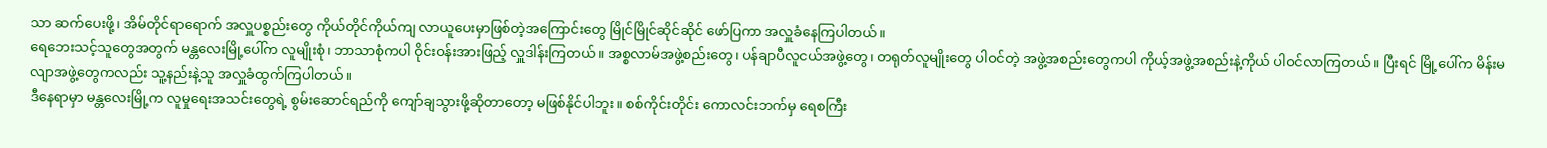သာ ဆက်ပေးဖို့၊ အိမ်တိုင်ရာရောက် အလှူပစ္စည်းတွေ ကိုယ်တိုင်ကိုယ်ကျ လာယူပေးမှာဖြစ်တဲ့အကြောင်းတွေ မြိုင်မြိုင်ဆိုင်ဆိုင် ဖော်ပြကာ အလှူခံနေကြပါတယ်။
ရေဘေးသင့်သူတွေအတွက် မန္တလေးမြို့ပေါ်က လူမျိုးစုံ၊ ဘာသာစုံကပါ ဝိုင်းဝန်းအားဖြည့် လှူဒါန်းကြတယ်။ အစ္စလာမ်အဖွဲ့စည်းတွေ၊ ပန်ချာပီလူငယ်အဖွဲ့တွေ၊ တရုတ်လူမျိုးတွေ ပါဝင်တဲ့ အဖွဲ့အစည်းတွေကပါ ကိုယ့်အဖွဲ့အစည်းနဲ့ကိုယ် ပါဝင်လာကြတယ်။ ပြီးရင် မြို့ပေါ်က မိန်းမလျာအဖွဲ့တွေကလည်း သူ့နည်းနဲ့သူ အလှူခံထွက်ကြပါတယ်။
ဒီနေရာမှာ မန္တလေးမြို့က လူမှုရေးအသင်းတွေရဲ့ စွမ်းဆောင်ရည်ကို ကျော်ချသွားဖို့ဆိုတာတော့ မဖြစ်နိုင်ပါဘူး။ စစ်ကိုင်းတိုင်း ကောလင်းဘက်မှ ရေစကြီး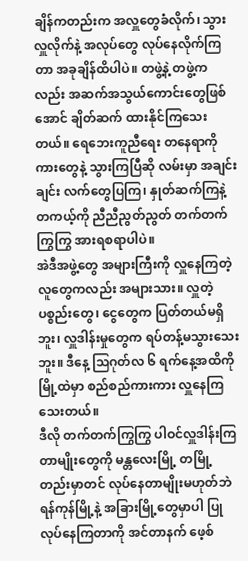ချိန်ကတည်းက အလှူတွေခံလိုက်၊ သွားလှူလိုက်နဲ့ အလုပ်တွေ လုပ်နေလိုက်ကြတာ အခုချိန်ထိပါပဲ။ တဖွဲ့နဲ့ တဖွဲ့ကလည်း အဆက်အသွယ်ကောင်းတွေဖြစ်အောင် ချိတ်ဆက် ထားနိုင်ကြသေးတယ်။ ရေဘေးကူညီရေး တနေရာကို ကားတွေနဲ့ သွားကြပြီဆို လမ်းမှာ အချင်းချင်း လက်တွေပြကြ၊ နှုတ်ဆက်ကြနဲ့ တကယ့်ကို ညီညီညွတ်ညွတ် တက်တက်ကြွကြွ အားရစရာပါပဲ။
အဲဒီအဖွဲ့တွေ အများကြီးကို လှူနေကြတဲ့ လူတွေကလည်း အများသား။ လှူတဲ့ပစ္စည်းတွေ၊ ငွေတွေက ပြတ်တယ်မရှိဘူး၊ လှူဒါန်းမှုတွေက ရပ်တန့်မသွားသေးဘူး။ ဒီနေ့ သြဂုတ်လ ၆ ရက်နေ့အထိကို မြို့ထဲမှာ စည်စည်ကားကား လှူနေကြသေးတယ်။
ဒီလို တက်တက်ကြွကြွ ပါဝင်လှူဒါန်းကြတာမျိုးတွေကို မန္တလေးမြို့ တမြို့တည်းမှာတင် လုပ်နေတာမျိုးမဟုတ်ဘဲ ရန်ကုန်မြို့နဲ့ အခြားမြို့တွေမှာပါ ပြုလုပ်နေကြတာကို အင်တာနက် ဖေ့စ်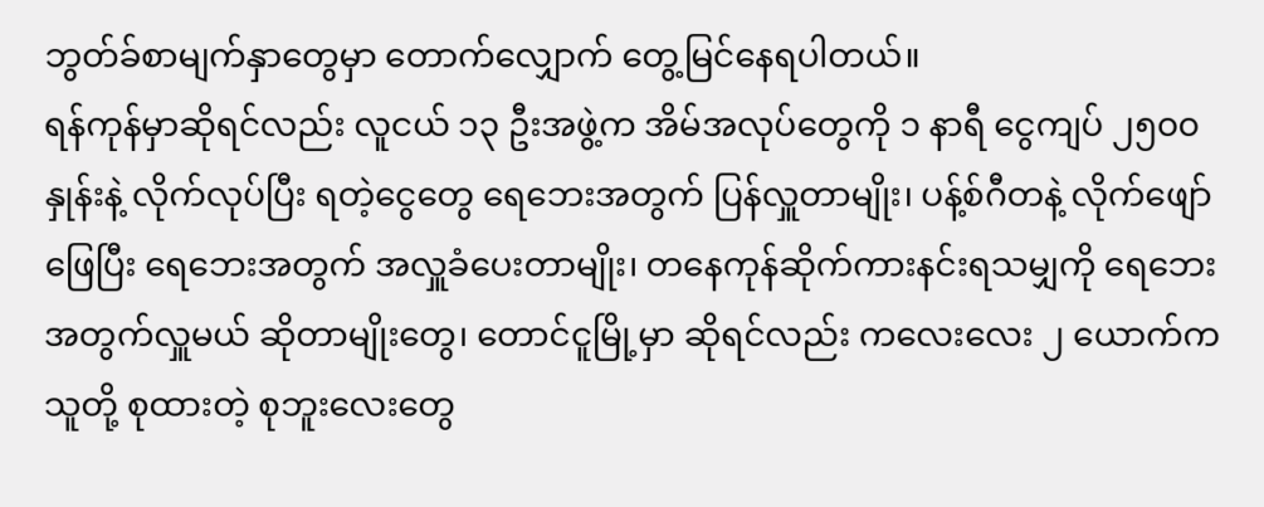ဘွတ်ခ်စာမျက်နှာတွေမှာ တောက်လျှောက် တွေ့မြင်နေရပါတယ်။
ရန်ကုန်မှာဆိုရင်လည်း လူငယ် ၁၃ ဦးအဖွဲ့က အိမ်အလုပ်တွေကို ၁ နာရီ ငွေကျပ် ၂၅၀၀ နှုန်းနဲ့ လိုက်လုပ်ပြီး ရတဲ့ငွေတွေ ရေဘေးအတွက် ပြန်လှူတာမျိုး၊ ပန့်စ်ဂီတနဲ့ လိုက်ဖျော်ဖြေပြီး ရေဘေးအတွက် အလှူခံပေးတာမျိုး၊ တနေကုန်ဆိုက်ကားနင်းရသမျှကို ရေဘေးအတွက်လှူမယ် ဆိုတာမျိုးတွေ၊ တောင်ငူမြို့မှာ ဆိုရင်လည်း ကလေးလေး ၂ ယောက်က သူတို့ စုထားတဲ့ စုဘူးလေးတွေ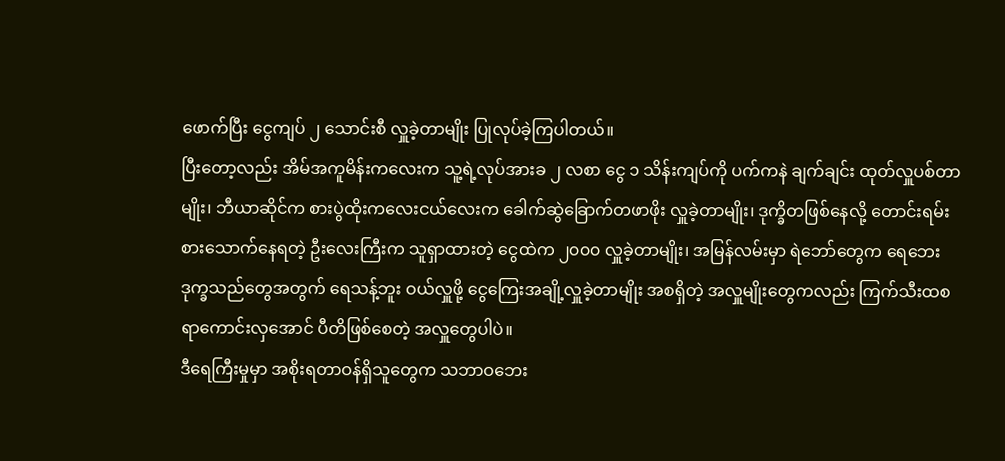ဖောက်ပြီး ငွေကျပ် ၂ သောင်းစီ လှူခဲ့တာမျိုး ပြုလုပ်ခဲ့ကြပါတယ်။
ပြီးတော့လည်း အိမ်အကူမိန်းကလေးက သူ့ရဲ့လုပ်အားခ ၂ လစာ ငွေ ၁ သိန်းကျပ်ကို ပက်ကနဲ ချက်ချင်း ထုတ်လှူပစ်တာမျိုး၊ ဘီယာဆိုင်က စားပွဲထိုးကလေးငယ်လေးက ခေါက်ဆွဲခြောက်တဖာဖိုး လှူခဲ့တာမျိုး၊ ဒုက္ခိတဖြစ်နေလို့ တောင်းရမ်းစားသောက်နေရတဲ့ ဦးလေးကြီးက သူရှာထားတဲ့ ငွေထဲက ၂၀၀၀ လှူခဲ့တာမျိုး၊ အမြန်လမ်းမှာ ရဲဘော်တွေက ရေဘေးဒုက္ခသည်တွေအတွက် ရေသန့်ဘူး ဝယ်လှူဖို့ ငွေကြေးအချို့လှူခဲ့တာမျိုး အစရှိတဲ့ အလှူမျိုးတွေကလည်း ကြက်သီးထစရာကောင်းလှအောင် ပီတိဖြစ်စေတဲ့ အလှူတွေပါပဲ။
ဒီရေကြီးမှုမှာ အစိုးရတာဝန်ရှိသူတွေက သဘာဝဘေး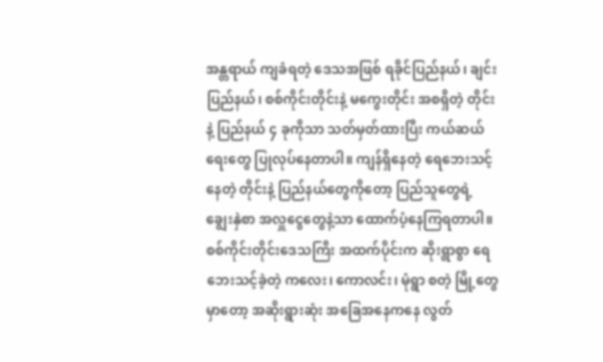အန္တရာယ် ကျခံရတဲ့ ဒေသအဖြစ် ရခိုင်ပြည်နယ်၊ ချင်းပြည်နယ်၊ စစ်ကိုင်းတိုင်းနဲ့ မကွေးတိုင်း အစရှိတဲ့ တိုင်းနဲ့ ပြည်နယ် ၄ ခုကိုသာ သတ်မှတ်ထားပြီး ကယ်ဆယ်ရေးတွေ ပြုလုပ်နေတာပါ။ ကျန်ရှိနေတဲ့ ရေဘေးသင့်နေတဲ့ တိုင်းနဲ့ ပြည်နယ်တွေကိုတော့ ပြည်သူတွေရဲ့ ချွေးနှဲစာ အလှူငွေတွေနဲ့သာ ထောက်ပံ့နေကြရတာပါ။
စစ်ကိုင်းတိုင်းဒေသကြီး အထက်ပိုင်းက ဆိုးရွာစွာ ရေဘေးသင့်ခဲ့တဲ့ ကလေး၊ ကောလင်း၊ မုံရွာ စတဲ့ မြို့တွေမှာတော့ အဆိုးရွားဆုံး အခြေအနေကနေ လွတ်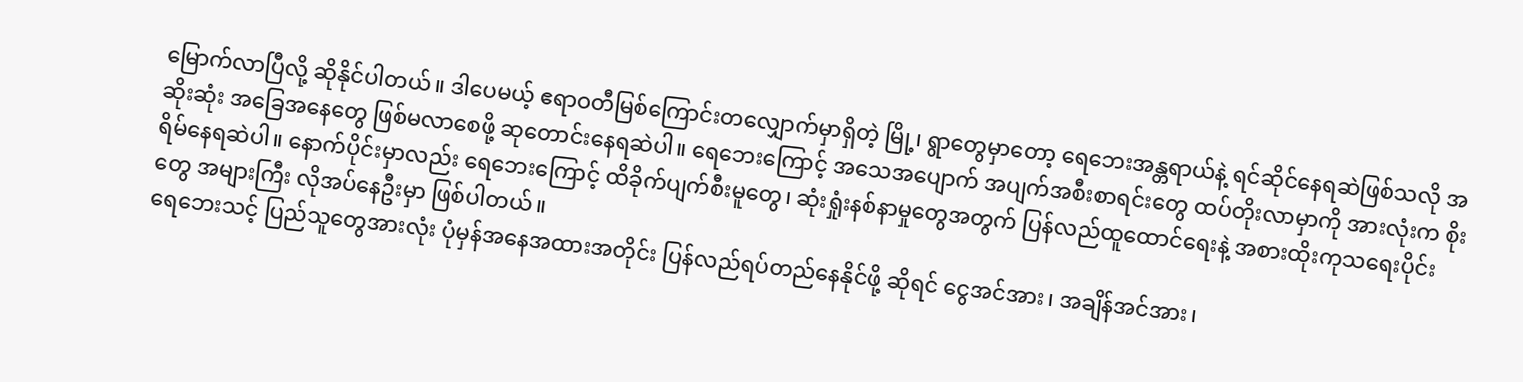မြောက်လာပြီလို့ ဆိုနိုင်ပါတယ်။ ဒါပေမယ့် ဧရာဝတီမြစ်ကြောင်းတလျှောက်မှာရှိတဲ့ မြို့၊ ရွာတွေမှာတော့ ရေဘေးအန္တရာယ်နဲ့ ရင်ဆိုင်နေရဆဲဖြစ်သလို အဆိုးဆုံး အခြေအနေတွေ ဖြစ်မလာစေဖို့ ဆုတောင်းနေရဆဲပါ။ ရေဘေးကြောင့် အသေအပျောက် အပျက်အစီးစာရင်းတွေ ထပ်တိုးလာမှာကို အားလုံးက စိုးရိမ်နေရဆဲပါ။ နောက်ပိုင်းမှာလည်း ရေဘေးကြောင့် ထိခိုက်ပျက်စီးမူတွေ၊ ဆုံးရှုံးနစ်နာမှုတွေအတွက် ပြန်လည်ထူထောင်ရေးနဲ့ အစားထိုးကုသရေးပိုင်းတွေ အများကြီး လိုအပ်နေဦးမှာ ဖြစ်ပါတယ်။
ရေဘေးသင့် ပြည်သူတွေအားလုံး ပုံမှန်အနေအထားအတိုင်း ပြန်လည်ရပ်တည်နေနိုင်ဖို့ ဆိုရင် ငွေအင်အား၊ အချိန်အင်အား၊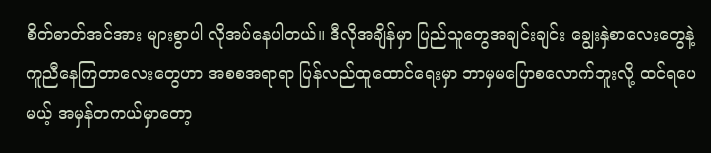စိတ်ဓာတ်အင်အား များစွာပါ လိုအပ်နေပါတယ်။ ဒီလိုအချိန်မှာ ပြည်သူတွေအချင်းချင်း ချွေးနှဲစာလေးတွေနဲ့ ကူညီနေကြတာလေးတွေဟာ အစစအရာရာ ပြန်လည်ထူထောင်ရေးမှာ ဘာမှမပြောစလောက်ဘူးလို့ ထင်ရပေမယ့် အမှန်တကယ်မှာတော့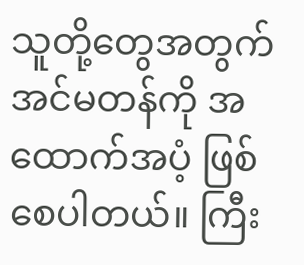သူတို့တွေအတွက် အင်မတန်ကို အထောက်အပံ့ ဖြစ်စေပါတယ်။ ကြီး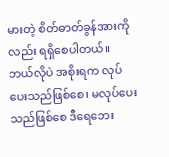မားတဲ့ စိတ်ဓာတ်ခွန်အားကိုလည်း ရရှိစေပါတယ်။
ဘယ်လိုပဲ အစိုးရက လုပ်ပေးသည်ဖြစ်စေ၊ မလုပ်ပေးသည်ဖြစ်စေ ဒီရေဘေး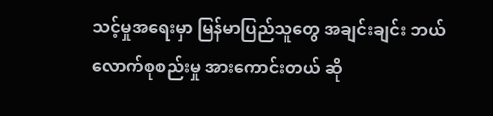သင့်မှုအရေးမှာ မြန်မာပြည်သူတွေ အချင်းချင်း ဘယ်လောက်စုစည်းမှု အားကောင်းတယ် ဆို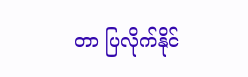တာ ပြလိုက်နိုင်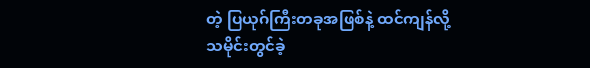တဲ့ ပြယုဂ်ကြီးတခုအဖြစ်နဲ့ ထင်ကျန်လို့ သမိုင်းတွင်ခဲ့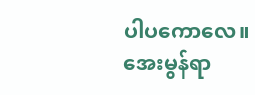ပါပကောလေ။
အေးမွန်ရာ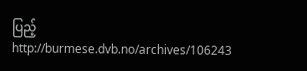ပြည့်
http://burmese.dvb.no/archives/106243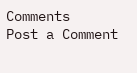Comments
Post a Comment